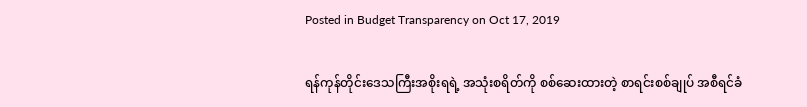Posted in Budget Transparency on Oct 17, 2019

ရန်ကုန်တိုင်းဒေသကြီးအစိုးရရဲ့ အသုံးစရိတ်ကို စစ်ဆေးထားတဲ့ စာရင်းစစ်ချုပ် အစီရင်ခံ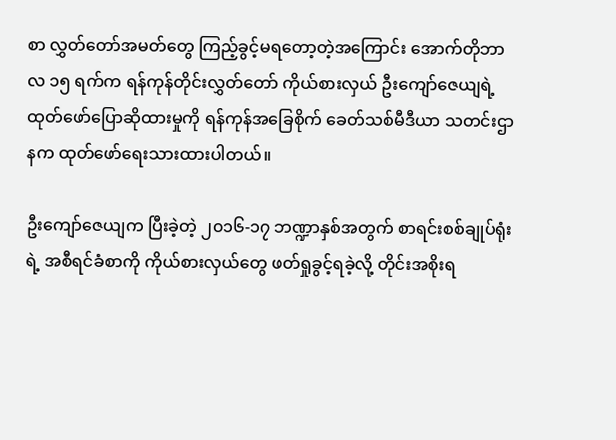စာ လွှတ်တော်အမတ်တွေ ကြည့်ခွင့်မရတော့တဲ့အကြောင်း အောက်တိုဘာလ ၁၅ ရက်က ရန်ကုန်တိုင်းလွှတ်တော် ကိုယ်စားလှယ် ဦးကျော်ဇေယျရဲ့ ထုတ်ဖော်ပြောဆိုထားမှုကို ရန်ကုန်အခြေစိုက် ခေတ်သစ်မီဒီယာ သတင်းဌာနက ထုတ်ဖော်ရေးသားထားပါတယ်။

ဦးကျော်ဇေယျက ပြီးခဲ့တဲ့ ၂၀၁၆-၁၇ ဘဏ္ဍာနှစ်အတွက် စာရင်းစစ်ချုပ်ရုံးရဲ့ အစီရင်ခံစာကို ကိုယ်စားလှယ်တွေ ဖတ်ရှုခွင့်ရခဲ့လို့ တိုင်းအစိုးရ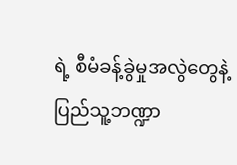ရဲ့ စီမံခန့်ခွဲမှုအလွဲတွေနဲ့ ပြည်သူ့ဘဏ္ဍာ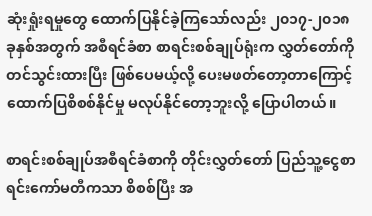ဆုံးရှုံးရမှုတွေ ထောက်ပြနိုင်ခဲ့ကြသော်လည်း ၂၀၁၇-၂၀၁၈ ခုနှစ်အတွက် အစီရင်ခံစာ စာရင်းစစ်ချုပ်ရုံးက လွှတ်တော်ကို တင်သွင်းထားပြီး ဖြစ်ပေမယ့်လို့ ပေးမဖတ်တော့တာကြောင့် ထောက်ပြစိစစ်နိုင်မှု မလုပ်နိုင်တော့ဘူးလို့ ပြောပါတယ်။

စာရင်းစစ်ချုပ်အစီရင်ခံစာကို တိုင်းလွှတ်တော် ပြည်သူ့ငွေစာရင်းကော်မတီကသာ စိစစ်ပြီး အ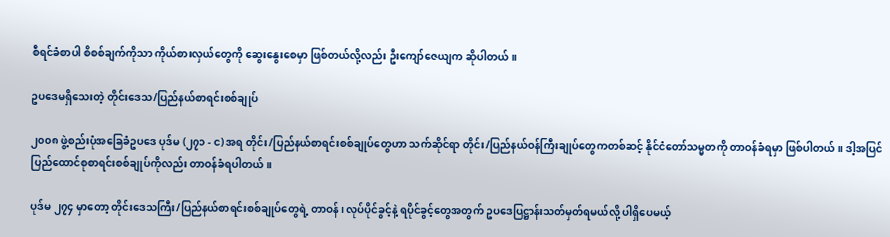စီရင်ခံစာပါ စိစစ်ချက်ကိုသာ ကိုယ်စားလှယ်တွေကို ဆွေးနွေးစေမှာ ဖြစ်တယ်လို့လည်း ဦးကျော်ဇေယျက ဆိုပါတယ်။

ဥပဒေမရှိသေးတဲ့ တိုင်းဒေသ/ပြည်နယ်စာရင်းစစ်ချုပ်

၂၀၀၈ ဖွဲ့စည်းပုံအခြေခံဥပဒေ ပုဒ်မ (၂၇၁ - င) အရ တိုင်း/ပြည်နယ်စာရင်းစစ်ချုပ်တွေဟာ သက်ဆိုင်ရာ တိုင်း/ပြည်နယ်ဝန်ကြီးချုပ်တွေကတစ်ဆင့် နိုင်ငံတော်သမ္မတကို တာဝန်ခံရမှာ ဖြစ်ပါတယ်။ ဒါ့အပြင် ပြည်ထောင်စုစာရင်းစစ်ချုပ်ကိုလည်း တာဝန်ခံရပါတယ်။

ပုဒ်မ ၂၇၄ မှာတော့ တိုင်းဒေသကြီး/ပြည်နယ်စာရင်းစစ်ချုပ်တွေရဲ့ တာဝန်၊ လုပ်ပိုင်ခွင့်နဲ့ ရပိုင်ခွင့်တွေအတွက် ဥပဒေပြဋ္ဌာန်းသတ်မှတ်ရမယ်လို့ ပါရှိပေမယ့်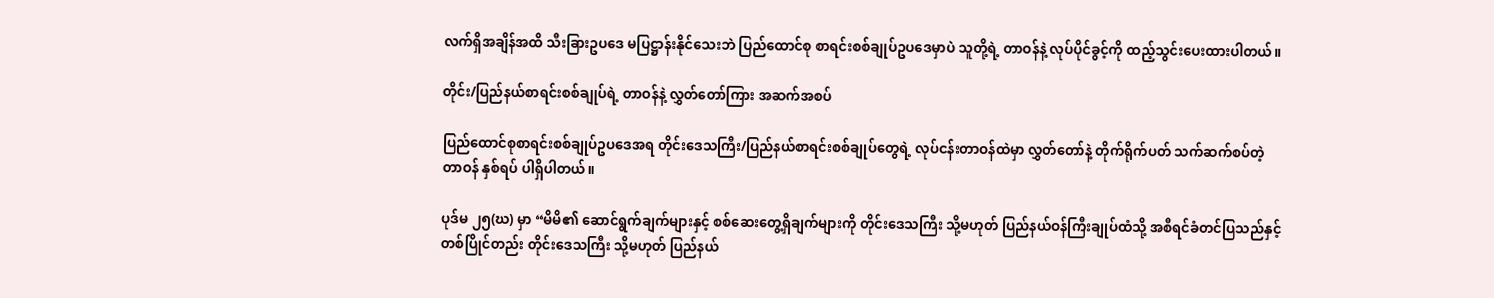လက်ရှိအချိန်အထိ သီးခြားဥပဒေ မပြဋ္ဌာန်းနိုင်သေးဘဲ ပြည်ထောင်စု စာရင်းစစ်ချုပ်ဥပဒေမှာပဲ သူတို့ရဲ့ တာဝန်နဲ့ လုပ်ပိုင်ခွင့်ကို ထည့်သွင်းပေးထားပါတယ်။

တိုင်း/ပြည်နယ်စာရင်းစစ်ချုပ်ရဲ့ တာဝန်နဲ့ လွှတ်တော်ကြား အဆက်အစပ်

ပြည်ထောင်စုစာရင်းစစ်ချုပ်ဥပဒေအရ တိုင်းဒေသကြီး/ပြည်နယ်စာရင်းစစ်ချုပ်တွေရဲ့ လုပ်ငန်းတာဝန်ထဲမှာ လွှတ်တော်နဲ့ တိုက်ရိုက်ပတ် သက်ဆက်စပ်တဲ့ တာဝန် နှစ်ရပ် ပါရှိပါတယ်။

ပုဒ်မ ၂၅(ဃ) မှာ “မိမိ၏ ဆောင်ရွက်ချက်များနှင့် စစ်ဆေးတွေ့ရှိချက်များကို တိုင်းဒေသကြီး သို့မဟုတ် ပြည်နယ်ဝန်ကြီးချုပ်ထံသို့ အစီရင်ခံတင်ပြသည်နှင့် တစ်ပြိုင်တည်း တိုင်းဒေသကြီး သို့မဟုတ် ပြည်နယ်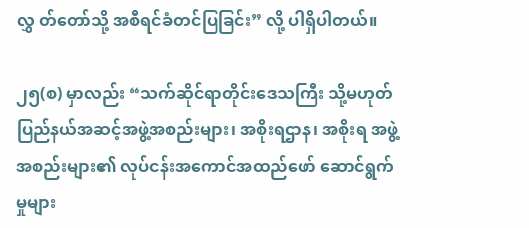လွှ တ်တော်သို့ အစီရင်ခံတင်ပြခြင်း” လို့ ပါရှိပါတယ်။

၂၅(စ) မှာလည်း “သက်ဆိုင်ရာတိုင်းဒေသကြီး သို့မဟုတ် ပြည်နယ်အဆင့်အဖွဲ့အစည်းများ၊ အစိုးရဌာန၊ အစိုးရ အဖွဲ့အစည်းများ၏ လုပ်ငန်းအကောင်အထည်ဖော် ဆောင်ရွက်မှုများ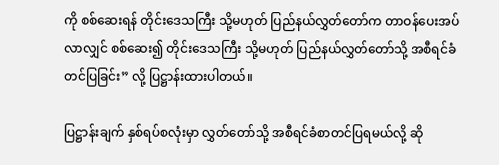ကို စစ်ဆေးရန် တိုင်းဒေသကြီး သို့မဟုတ် ပြည်နယ်လွှတ်တော်က တာဝန်ပေးအပ်လာလျှင် စစ်ဆေး၍ တိုင်းဒေသကြီး သို့မဟုတ် ပြည်နယ်လွှတ်တော်သို့ အစီရင်ခံတင်ပြခြင်း” လို့ ပြဋ္ဌာန်းထားပါတယ်။

ပြဋ္ဌာန်းချက် နှစ်ရပ်စလုံးမှာ လွှတ်တော်သို့ အစီရင်ခံစာတင်ပြရမယ်လို့ ဆို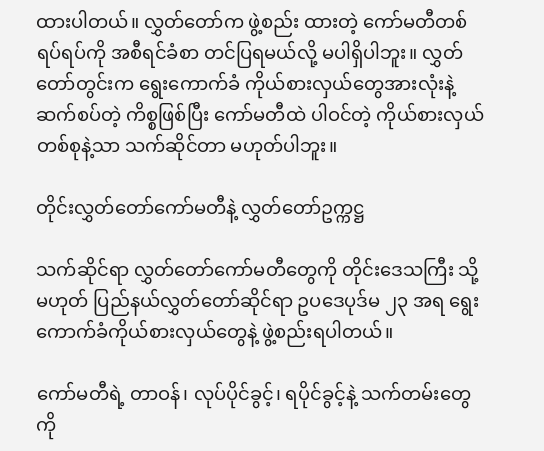ထားပါတယ်။ လွှတ်တော်က ဖွဲ့စည်း ထားတဲ့ ကော်မတီတစ်ရပ်ရပ်ကို အစီရင်ခံစာ တင်ပြရမယ်လို့ မပါရှိပါဘူး။ လွှတ်တော်တွင်းက ရွေးကောက်ခံ ကိုယ်စားလှယ်တွေအားလုံးနဲ့ ဆက်စပ်တဲ့ ကိစ္စဖြစ်ပြီး ကော်မတီထဲ ပါဝင်တဲ့ ကိုယ်စားလှယ် တစ်စုနဲ့သာ သက်ဆိုင်တာ မဟုတ်ပါဘူး။

တိုင်းလွှတ်တော်ကော်မတီနဲ့ လွှတ်တော်ဥက္ကဋ္ဌ

သက်ဆိုင်ရာ လွှတ်တော်ကော်မတီတွေကို တိုင်းဒေသကြီး သို့မဟုတ် ပြည်နယ်လွှတ်တော်ဆိုင်ရာ ဥပဒေပုဒ်မ ၂၃ အရ ရွေးကောက်ခံကိုယ်စားလှယ်တွေနဲ့ ဖွဲ့စည်းရပါတယ်။

ကော်မတီရဲ့ တာဝန်၊ လုပ်ပိုင်ခွင့်၊ ရပိုင်ခွင့်နဲ့ သက်တမ်းတွေကို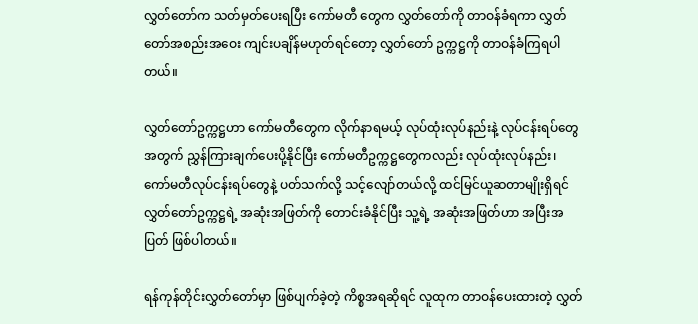လွှတ်တော်က သတ်မှတ်ပေးရပြီး ကော်မတီ တွေက လွှတ်တော်ကို တာဝန်ခံရကာ လွှတ်တော်အစည်းအဝေး ကျင်းပချိန်မဟုတ်ရင်တော့ လွှတ်တော် ဥက္ကဋ္ဌကို တာဝန်ခံကြရပါတယ်။

လွှတ်တော်ဥက္ကဋ္ဌဟာ ကော်မတီတွေက လိုက်နာရမယ့် လုပ်ထုံးလုပ်နည်းနဲ့ လုပ်ငန်းရပ်တွေအတွက် ညွှန်ကြားချက်ပေးပို့နိုင်ပြီး ကော်မတီဥက္ကဋ္ဌတွေကလည်း လုပ်ထုံးလုပ်နည်း၊ ကော်မတီလုပ်ငန်းရပ်တွေနဲ့ ပတ်သက်လို့ သင့်လျော်တယ်လို့ ထင်မြင်ယူဆတာမျိုးရှိရင် လွှတ်တော်ဥက္ကဋ္ဌရဲ့ အဆုံးအဖြတ်ကို တောင်းခံနိုင်ပြီး သူ့ရဲ့ အဆုံးအဖြတ်ဟာ အပြီးအပြတ် ဖြစ်ပါတယ်။

ရန်ကုန်တိုင်းလွှတ်တော်မှာ ဖြစ်ပျက်ခဲ့တဲ့ ကိစ္စအရဆိုရင် လူထုက တာဝန်ပေးထားတဲ့ လွှတ်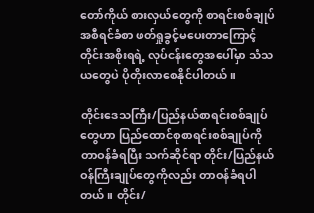တော်ကိုယ် စားလှယ်တွေကို စာရင်းစစ်ချုပ်အစီရင်ခံစာ ဖတ်ရှုခွင့်မပေးတာကြောင့် တိုင်းအစိုးရရဲ့ လုပ်ငန်းတွေအပေါ်မှာ သံသယတွေပဲ ပိုတိုးလာစေနိုင်ပါတယ်။

တိုင်းဒေသကြီး/ပြည်နယ်စာရင်းစစ်ချုပ်တွေဟာ ပြည်ထောင်စုစာရင်းစစ်ချုပ်ကို တာဝန်ခံရပြီး သက်ဆိုင်ရာ တိုင်း/ပြည်နယ်ဝန်ကြီးချုပ်တွေကိုလည်း တာဝန်ခံရပါတယ်။ တိုင်း/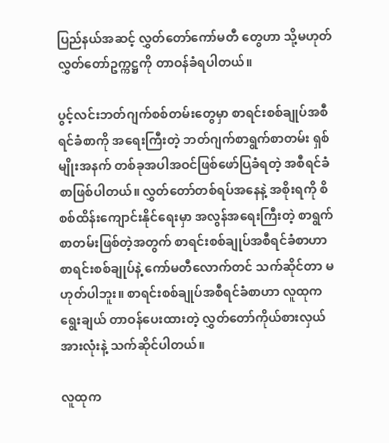ပြည်နယ်အဆင့် လွှတ်တော်ကော်မတီ တွေဟာ သို့မဟုတ် လွှတ်တော်ဥက္ကဋ္ဌကို တာဝန်ခံရပါတယ်။

ပွင့်လင်းဘတ်ဂျက်စစ်တမ်းတွေမှာ စာရင်းစစ်ချုပ်အစီရင်ခံစာကို အရေးကြီးတဲ့ ဘတ်ဂျက်စာရွက်စာတမ်း ရှစ်မျိုးအနက် တစ်ခုအပါအဝင်ဖြစ်ဖော်ပြခံရတဲ့ အစီရင်ခံစာဖြစ်ပါတယ်။ လွှတ်တော်တစ်ရပ်အနေနဲ့ အစိုးရကို စိစစ်ထိန်းကျောင်းနိုင်ရေးမှာ အလွန်အရေးကြီးတဲ့ စာရွက်စာတမ်းဖြစ်တဲ့အတွက် စာရင်းစစ်ချုပ်အစီရင်ခံစာဟာ စာရင်းစစ်ချုပ်နဲ့ ကော်မတီလောက်တင် သက်ဆိုင်တာ မဟုတ်ပါဘူး။ စာရင်းစစ်ချုပ်အစီရင်ခံစာဟာ လူထုက ရွေးချယ် တာဝန်ပေးထားတဲ့ လွှတ်တော်ကိုယ်စားလှယ်အားလုံးနဲ့ သက်ဆိုင်ပါတယ်။

လူထုက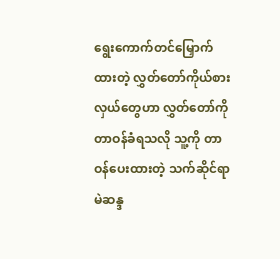ရွေးကောက်တင်မြှောက်ထားတဲ့ လွှတ်တော်ကိုယ်စားလှယ်တွေဟာ လွှတ်တော်ကို တာဝန်ခံရသလို သူ့ကို တာဝန်ပေးထားတဲ့ သက်ဆိုင်ရာ မဲဆန္ဒ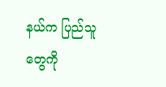နယ်က ပြည်သူတွေကို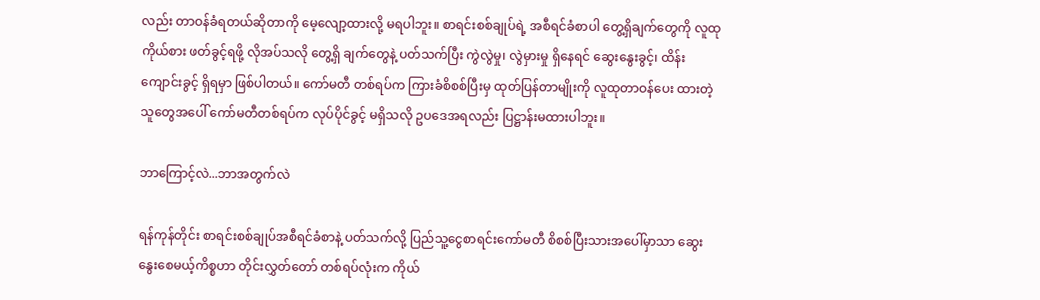လည်း တာဝန်ခံရတယ်ဆိုတာကို မေ့လျော့ထားလို့ မရပါဘူး။ စာရင်းစစ်ချုပ်ရဲ့ အစီရင်ခံစာပါ တွေ့ရှိချက်တွေကို လူထုကိုယ်စား ဖတ်ခွင့်ရဖို့ လိုအပ်သလို တွေ့ရှိ ချက်တွေနဲ့ ပတ်သက်ပြီး ကွဲလွဲမှု၊ လွဲမှားမှု ရှိနေရင် ဆွေးနွေးခွင့်၊ ထိန်းကျောင်းခွင့် ရှိရမှာ ဖြစ်ပါတယ်။ ကော်မတီ တစ်ရပ်က ကြားခံစိစစ်ပြီးမှ ထုတ်ပြန်တာမျိုးကို လူထုတာဝန်ပေး ထားတဲ့သူတွေအပေါ် ကော်မတီတစ်ရပ်က လုပ်ပိုင်ခွင့် မရှိသလို ဥပဒေအရလည်း ပြဋ္ဌာန်းမထားပါဘူး။

ဘာကြောင့်လဲ...ဘာအတွက်လဲ

ရန်ကုန်တိုင်း စာရင်းစစ်ချုပ်အစီရင်ခံစာနဲ့ ပတ်သက်လို့ ပြည်သူ့ငွေစာရင်းကော်မတီ စိစစ်ပြီးသားအပေါ်မှာသာ ဆွေးနွေးစေမယ့်ကိစ္စဟာ တိုင်းလွှတ်တော် တစ်ရပ်လုံးက ကိုယ်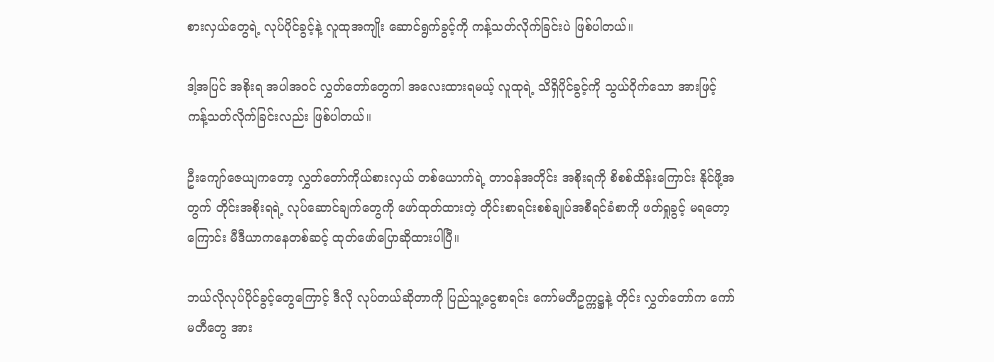စားလှယ်တွေရဲ့ လုပ်ပိုင်ခွင့်နဲ့ လူထုအကျိုး ဆောင်ရွက်ခွင့်ကို ကန့်သတ်လိုက်ခြင်းပဲ ဖြစ်ပါတယ်။

ဒါ့အပြင် အစိုးရ အပါအဝင် လွှတ်တော်တွေကါ အ‌လေးထားရမယ့် လူထုရဲ့ သိရှိပိုင်ခွင့်ကို သွယ်ဝိုက်သော အားဖြင့် ကန့်သတ်လိုက်ခြင်းလည်း ဖြစ်ပါတယ်။

ဦးကျော်ဇေယျကတော့ လွှတ်တော်ကိုယ်စားလှယ် တစ်‌ယောက်ရဲ့ တာဝန်အတိုင်း အစိုးရကို စိစစ်ထိန်းကြောင်း နိုင်ဖို့အတွက် တိုင်းအစိုးရရဲ့ လုပ်ဆောင်ချက်တွေကို ဖော်ထုတ်ထားတဲ့ တိုင်းစာရင်းစစ်ချုပ်အစီရင်ခံစာကို ဖတ်ရှုခွင့် မရတော့ကြောင်း မီဒီယာကနေတစ်ဆင့် ထုတ်ဖော်ပြောဆိုထားပါပြီ။

ဘယ်လိုလုပ်ပိုင်ခွင့်တွေကြောင့် ဒီလို လုပ်တယ်ဆိုတာကို ပြည်သူ့ငွေစာရင်း ကော်မတီဥက္ကဋ္ဌနဲ့ တိုင်း လွှတ်တော်က ကော်မတီတွေ အား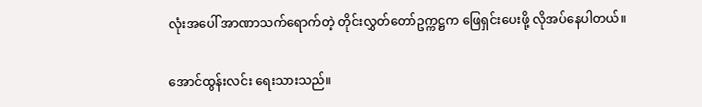လုံးအပေါ် အာဏာသက်ရောက်တဲ့ တိုင်းလွှတ်တော်ဥက္ကဋ္ဌက ဖြေရှင်းပေးဖို့ လိုအပ်နေပါတယ်။

အောင်ထွန်းလင်း ရေးသားသည်။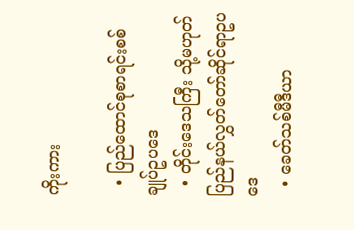ကိုးကား

  • ပြည်ထောင်စုစာရင်းစစ်ချုပ်ဥပဒေ
  • တိုင်းဒေသကြီး သို့မဟုတ် ပြည်နယ်လွှတ်တော်ဆိုင်ရာဥပဒေ
  • ခေတ်သစ်မီဒီယာ